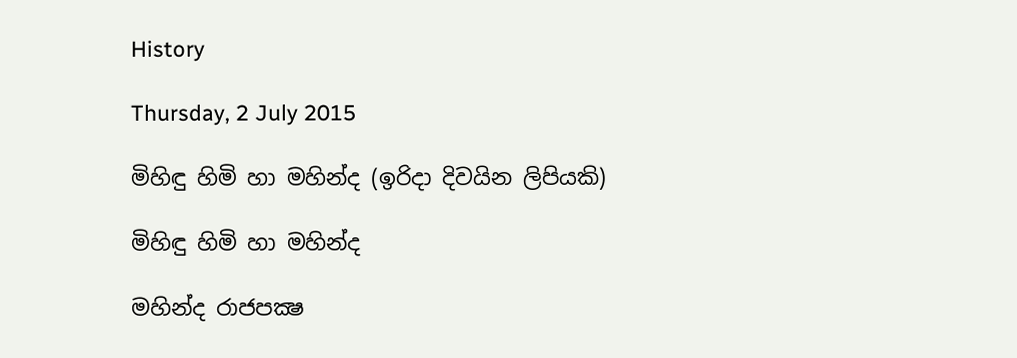History

Thursday, 2 July 2015

මිහිඳු හිමි හා මහින්ද (ඉරිදා දිවයින ලිපියකි)

මිහිඳු හිමි හා මහින්ද

මහින්ද රාජපක්‍ෂ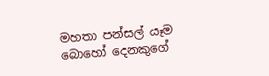මහතා පන්සල් යෑම බොහෝ දෙනකුගේ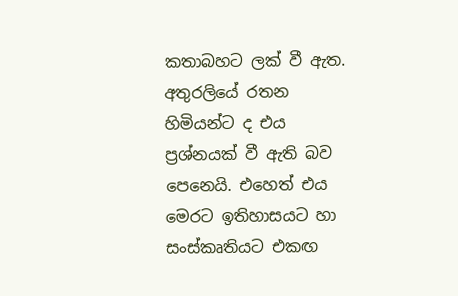කතාබහට ලක් වී ඇත. අතුරලියේ රතන හිමියන්ට ද එය ප්‍රශ්නයක් වී ඇති බව පෙනෙයි. එහෙත් එය මෙරට ඉතිහාසයට හා සංස්කෘතියට එකඟ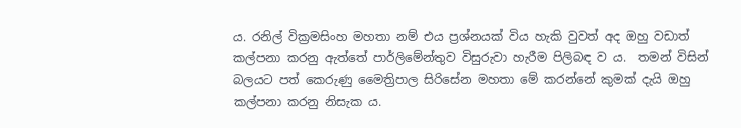ය. රනිල් වික්‍රමසිංහ මහතා නම් එය ප්‍රශ්නයක් විය හැකි වුවත් අද ඔහු වඩාත් කල්පනා කරනු ඇත්තේ පාර්ලිමේන්තුව විසුරුවා හැරීම පිලිබඳ ව ය.  තමන් විසින් බලයට පත් කෙරුණු මෛත්‍රිපාල සිරිසේන මහතා මේ කරන්නේ කුමක් දැයි ඔහු කල්පනා කරනු නිසැක ය.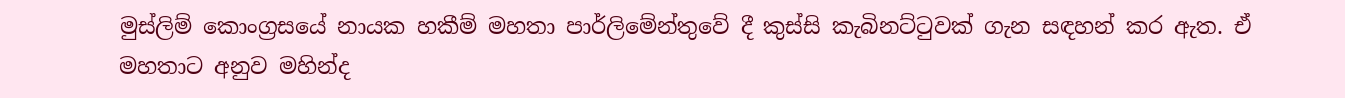මුස්ලිම් කොංග්‍රසයේ නායක හකීම් මහතා පාර්ලිමේන්තුවේ දී කුස්සි කැබිනට්ටුවක් ගැන සඳහන් කර ඇත. ඒ මහතාට අනුව මහින්ද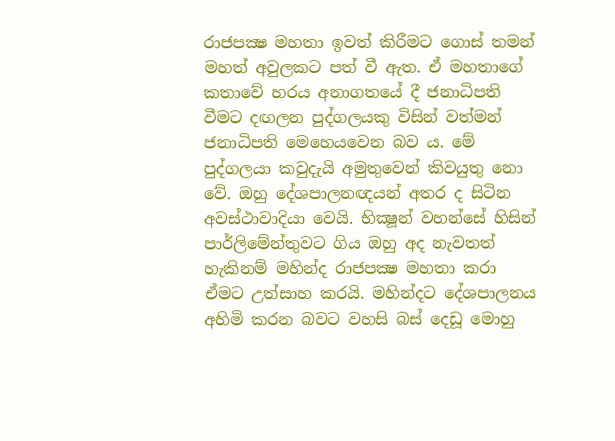රාජපක්‍ෂ මහතා ඉවත් කිරීමට ගොස් තමන් මහත් අවුලකට පත් වී ඇත. ඒ මහතාගේ කතාවේ හරය අනාගතයේ දී ජනාධිපති වීමට දඟලන පුද්ගලයකු විසින් වත්මන් ජනාධිපති මෙහෙයවෙන බව ය. මේ පුද්ගලයා කවුදැයි අමුතුවෙන් කිවයුතු නො වේ. ඔහු දේශපාලනඥයන් අතර ද සිටින අවස්ථාවාදියා වෙයි. භික්‍ෂූන් වහන්සේ හිසින් පාර්ලිමේන්තුවට ගිය ඔහු අද නැවතත් හැකිනම් මහින්ද රාජපක්‍ෂ මහතා කරා ඒමට උත්සාහ කරයි. මහින්දට දේශපාලනය අහිමි කරන බවට වහසි බස් දෙඩූ මොහු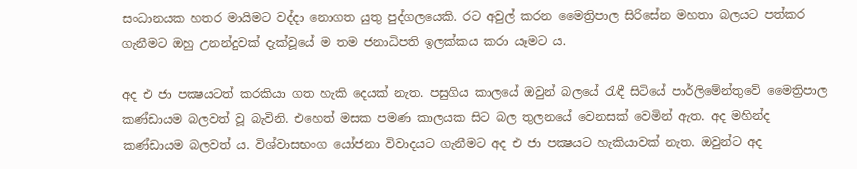සංධානයක හතර මායිමට වද්දා නොගත යුතු පුද්ගලයෙකි. රට අවුල් කරන මෛත්‍රිපාල සිරිසේන මහතා බලයට පත්කර ගැනීමට ඔහු උනන්දුවක් දැක්වූයේ ම තම ජනාධිපති ඉලක්කය කරා යෑමට ය.

අද එ ජා පක්‍ෂයටත් කරකියා ගත හැකි දෙයක් නැත. පසුගිය කාලයේ ඔවුන් බලයේ රැඳී සිටියේ පාර්ලිමේන්තුවේ මෛත්‍රිපාල කණ්ඩායම බලවත් වූ බැවිනි. එහෙත් මසක පමණ කාලයක සිට බල තුලනයේ වෙනසක් වෙමින් ඇත. අද මහින්ද කණ්ඩායම බලවත් ය. විශ්වාසභංග යෝජනා විවාදයට ගැනීමට අද එ ජා පක්‍ෂයට හැකියාවක් නැත. ඔවුන්ට අද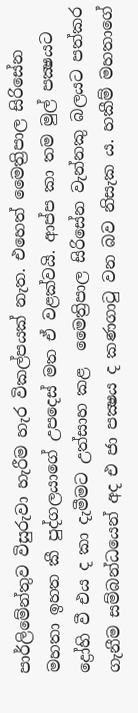පාර්ලිමේන්තුව විසුරුවා හැරීම හැර විකල්පයක් නැත. එහෙත් මෛත්‍රිපාල සිරිසේන මහතා ඉහත කී පුද්ගලයාගේ උපදෙස් මත ඒ වළක්වයි. ආප්ප කා තම මුල් පක්‍ෂයට ද්‍රෝහි වී එය ද කා දැමීමට උත්සාහ කළ  මෛත්‍රිපාල සිරිසේන වැන්නකු බලයට පත්කර ගැනීම සම්බන්ධයෙන් අද එ ජා පක්‍ෂය ද කණගාටු වන බව නිසැක ය. හකීම් මහතාගේ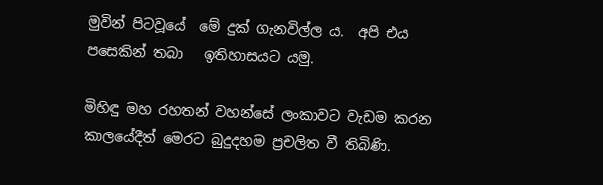මුවින් පිටවූයේ  මේ දුක් ගැනවිල්ල ය.  අපි එය පසෙකින් තබා   ඉතිහාසයට යමු.

මිහිඳු මහ රහතන් වහන්සේ ලංකාවට වැඩම කරන කාලයේදීත් මෙරට බුදුදහම ප්‍රචලිත වී තිබිණි.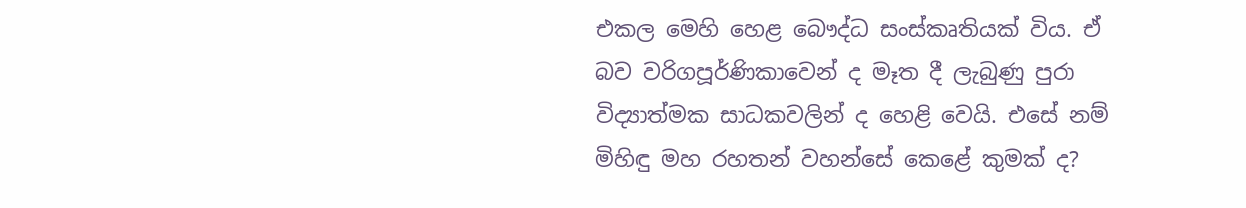එකල මෙහි හෙළ බෞද්ධ සංස්කෘතියක් විය. ඒ බව වරිගපූර්ණිකාවෙන් ද මෑත දී ලැබුණු පුරා විද්‍යාත්මක සාධකවලින් ද හෙළි වෙයි. එසේ නම් මිහිඳු මහ රහතන් වහන්සේ කෙළේ කුමක් ද?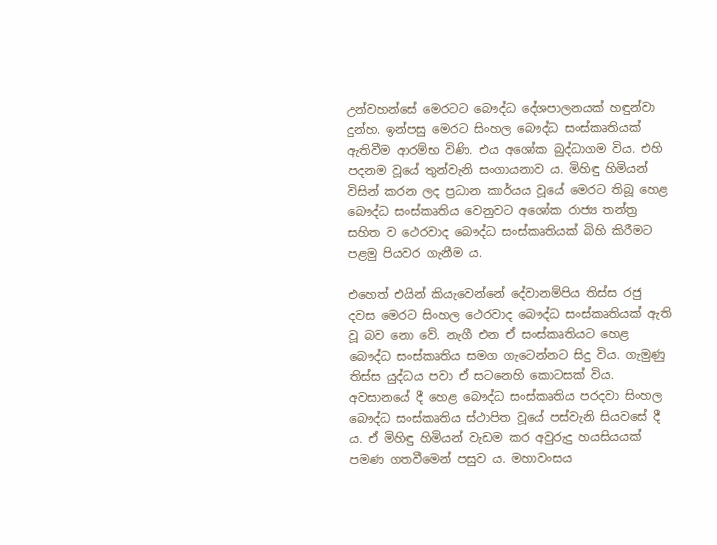උන්වහන්සේ මෙරටට බෞද්ධ දේශපාලනයක් හඳුන්වා දුන්හ. ඉන්පසු මෙරට සිංහල බෞද්ධ සංස්කෘතියක් ඇතිවීම ආරම්භ විණි. එය අශෝක බුද්ධාගම විය. එහි පදනම වූයේ තුන්වැනි සංගායනාව ය. මිහිඳු හිමියන් විසින් කරන ලද ප්‍රධාන කාර්යය වූයේ මෙරට තිබූ හෙළ බෞද්ධ සංස්කෘතිය වෙනුවට අශෝක රාජ්‍ය තන්ත්‍ර සහිත ව ථෙරවාද බෞද්ධ සංස්කෘතියක් බිහි කිරීමට පළමු පියවර ගැනීම ය.

එහෙත් එයින් කියැවෙන්නේ දේවානම්පිය තිස්ස රජු දවස මෙරට සිංහල ථෙරවාද බෞද්ධ සංස්කෘතියක් ඇති වූ බව නො වේ. නැගී එන ඒ සංස්කෘතියට හෙළ බෞද්ධ සංස්කෘතිය සමග ගැටෙන්නට සිදු විය. ගැමුණු තිස්ස යුද්ධය පවා ඒ සටනෙහි කොටසක් විය. අවසානයේ දී හෙළ බෞද්ධ සංස්කෘතිය පරදවා සිංහල බෞද්ධ සංස්කෘතිය ස්ථාපිත වූයේ පස්වැනි සියවසේ දී ය. ඒ මිහිඳු හිමියන් වැඩම කර අවුරුදු හයසියයක් පමණ ගතවීමෙන් පසුව ය. මහාවංසය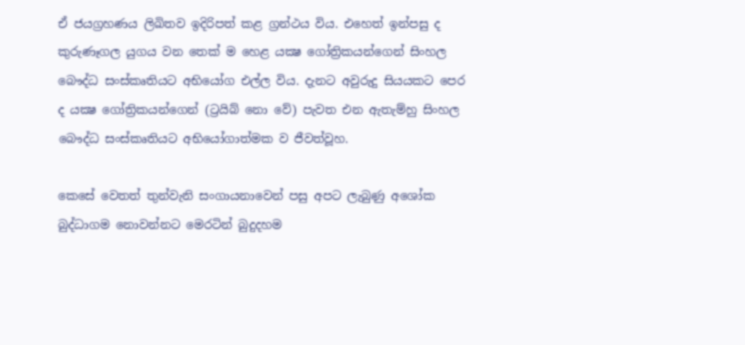ඒ ජයග්‍රහණය ලිඛිතව ඉදිරිපත් කළ ග්‍රන්ථය විය. එහෙත් ඉන්පසු ද කුරුණෑගල යුගය වන තෙක් ම හෙළ යක්‍ෂ ගෝත්‍රිකයන්ගෙන් සිංහල බෞද්ධ සංස්කෘතියට අභියෝග එල්ල විය. දැනට අවුරුදු සියයකට පෙර ද යක්‍ෂ ගෝත්‍රිකයන්ගෙන් (ට්‍රයිබ් නො වේ) පැවත එන ඇතැම්හු සිංහල බෞද්ධ සංස්කෘතියට අභියෝගාත්මක ව ජීවත්වූහ.

කෙසේ වෙතත් තුන්වැනි සංගායනාවෙන් පසු අපට ලැබුණු අශෝක බුද්ධාගම නොවන්නට මෙරටින් බුදුදහම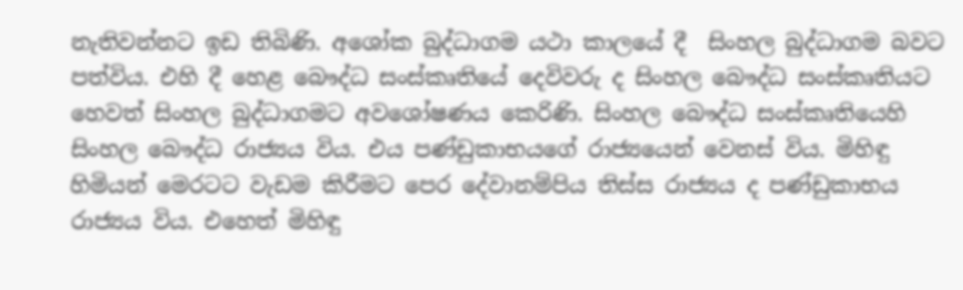නැතිවන්නට ඉඩ තිබිණි. අශෝක බුද්ධාගම යථා කාලයේ දී  සිංහල බුද්ධාගම බවට පත්විය. එහි දී හෙළ බෞද්ධ සංස්කෘතියේ දෙවිවරු ද සිංහල බෞද්ධ සංස්කෘතියට හෙවත් සිංහල බුද්ධාගමට අවශෝෂණය කෙරිණි. සිංහල බෞද්ධ සංස්කෘතියෙහි සිංහල බෞද්ධ රාජ්‍යය විය. එය පණ්ඩුකාභයගේ රාජ්‍යයෙන් වෙනස් විය. මිහිඳු හිමියන් මෙරටට වැඩම කිරීමට පෙර දේවානම්පිය තිස්ස රාජ්‍යය ද පණ්ඩුකාභය රාජ්‍යය විය. එහෙත් මිහිඳු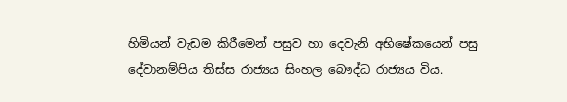හිමියන් වැඩම කිරීමෙන් පසුව හා දෙවැනි අභිෂේකයෙන් පසු දේවානම්පිය තිස්ස රාජ්‍යය සිංහල බෞද්ධ රාජ්‍යය විය.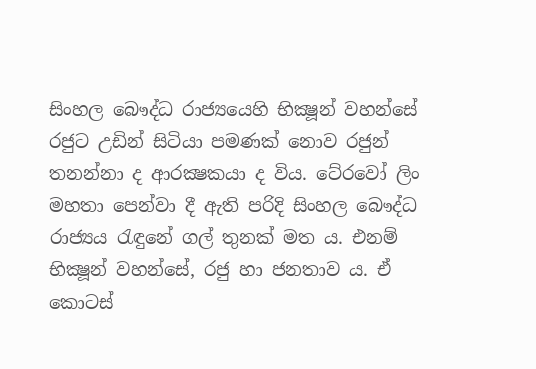සිංහල බෞද්ධ රාජ්‍යයෙහි භික්‍ෂූන් වහන්සේ රජුට උඩින් සිටියා පමණක් නොව රජුන් තනන්නා ද ආරක්‍ෂකයා ද විය. ටේ‍රවෝ ලිං මහතා පෙන්වා දී ඇති පරිදි සිංහල බෞද්ධ රාජ්‍යය රැඳුනේ ගල් තුනක් මත ය. එනම් භික්‍ෂූන් වහන්සේ, රජු හා ජනතාව ය. ඒ කොටස්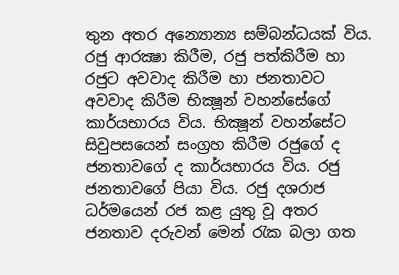තුන අතර අන්‍යොන්‍ය සම්බන්ධයක් විය. රජු ආරක්‍ෂා කිරීම, රජු පත්කිරීම හා රජුට අවවාද කිරීම හා ජනතාවට අවවාද කිරීම භික්‍ෂූන් වහන්සේගේ කාර්යභාරය විය. භික්‍ෂූන් වහන්සේට සිවුපසයෙන් සංග්‍රහ කිරීම රජුගේ ද ජනතාවගේ ද කාර්යභාරය විය. රජු ජනතාවගේ පියා විය. රජු දශරාජ ධර්මයෙන් රජ කළ යුතු වූ අතර ජනතාව දරුවන් මෙන් රැක බලා ගත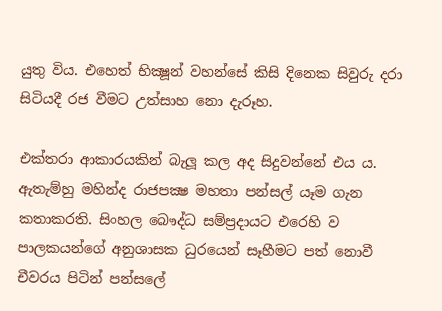යුතු විය. එහෙත් භික්‍ෂූන් වහන්සේ කිසි දිනෙක සිවුරු දරා සිටියදී රජ වීමට උත්සාහ නො දැරූහ.

එක්තරා ආකාරයකින් බැලූ කල අද සිදුවන්නේ එය ය. ඇතැම්හු මහින්ද රාජපක්‍ෂ මහතා පන්සල් යෑම ගැන කතාකරති. සිංහල බෞද්ධ සම්ප්‍රදායට එරෙහි ව පාලකයන්ගේ අනුශාසක ධුරයෙන් සෑහීමට පත් නොවී  චීවරය පිටින් පන්සලේ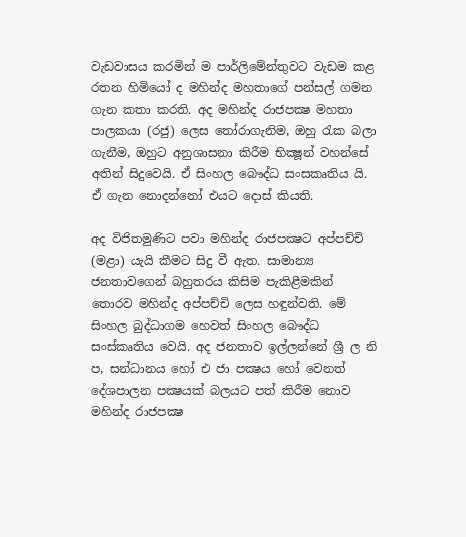වැඩවාසය කරමින් ම පාර්ලිමේන්තුවට වැඩම කළ රතන හිමියෝ ද මහින්ද මහතාගේ පන්සල් ගමන ගැන කතා කරති. අද මහින්ද රාජපක්‍ෂ මහතා පාලකයා (රජු) ලෙස තෝරාගැනිම, ඔහු රැක බලා ගැනීම, ඔහුට අනුශාසනා කිරීම භික්‍ෂූන් වහන්සේ අතින් සිදුවෙයි. ඒ සිංහල බෞද්ධ සංසකෘතිය යි. ඒ ගැන නොදන්නෝ එයට දොස් කියති.

අද විජිතමුණිට පවා මහින්ද රාජපක්‍ෂට අප්පච්චි (මළා) යැයි කීමට සිදු වී ඇත. සාමාන්‍ය ජනතාවගෙන් බහුතරය කිසිම පැකිළීමකින් තොරව මහින්ද අප්පච්චි ලෙස හඳුන්වති. මේ සිංහල බුද්ධාගම හෙවත් සිංහල බෞද්ධ සංස්කෘතිය වෙයි. අද ජනතාව ඉල්ලන්නේ ශ්‍රී ල නි ප, සන්ධානය හෝ එ ජා පක්‍ෂය හෝ වෙනත් දේශපාලන පක්‍ෂයක් බලයට පත් කිරීම නොව මහින්ද රාජපක්‍ෂ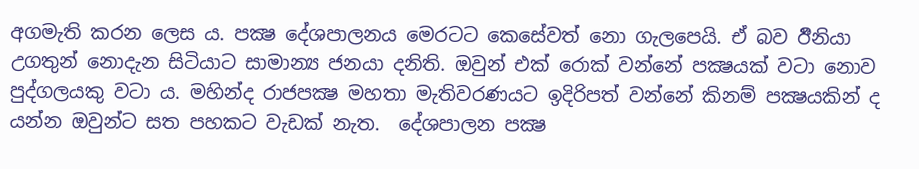අගමැති කරන ලෙස ය. පක්‍ෂ දේශපාලනය මෙරටට කෙසේවත් නො ගැලපෙයි. ඒ බව ඊිනියා උගතුන් නොදැන සිටියාට සාමාන්‍ය ජනයා දනිති. ඔවුන් එක් රොක් වන්නේ පක්‍ෂයක් වටා නොව පුද්ගලයකු වටා ය. මහින්ද රාජපක්‍ෂ මහතා මැතිවරණයට ඉදිරිපත් වන්නේ කිනම් පක්‍ෂයකින් ද යන්න ඔවුන්ට සත පහකට වැඩක් නැත.  දේශපාලන පක්‍ෂ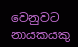වෙනුවට නායකයකු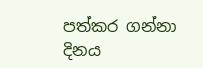පත්කර ගන්නා දිනය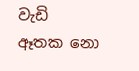වැඩි ඈතක නො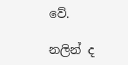වේ.

නලින් ද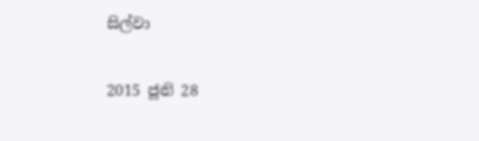සිල්වා

2015 ජූනි 28